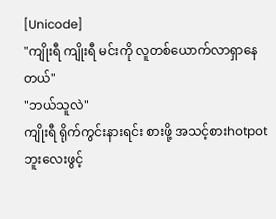[Unicode]
"ကျိုးရီ ကျိုးရီ မင်းကို လူတစ်ယောက်လာရှာနေတယ်"
"ဘယ်သူလဲ"
ကျိုးရီ ရိုက်ကွင်းနားရင်း စားဖို့ အသင့်စားhotpot ဘူးလေးဖွင့်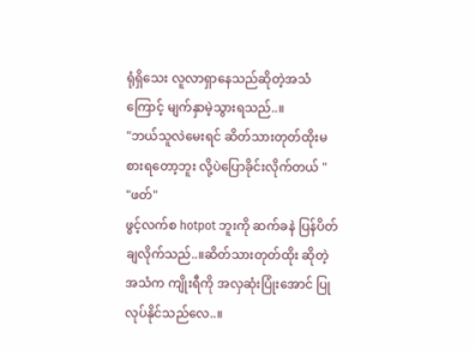ရုံရှိသေး လူလာရှာနေသည်ဆိုတဲ့အသံကြောင့် မျက်နှာမဲ့သွားရသည်..။
"ဘယ်သူလဲမေးရင် ဆိတ်သားတုတ်ထိုးမစားရတော့ဘူး လို့ပဲပြောခိုင်းလိုက်တယ် "
"ဖတ်"
ဖွင့်လက်စ hotpot ဘူးကို ဆက်ခနဲ ပြန်ပိတ်ချလိုက်သည်..။ဆိတ်သားတုတ်ထိုး ဆိုတဲ့ အသံက ကျိုးရီကို အလှဆုံးပြုံးအောင် ပြုလုပ်နိုင်သည်လေ..။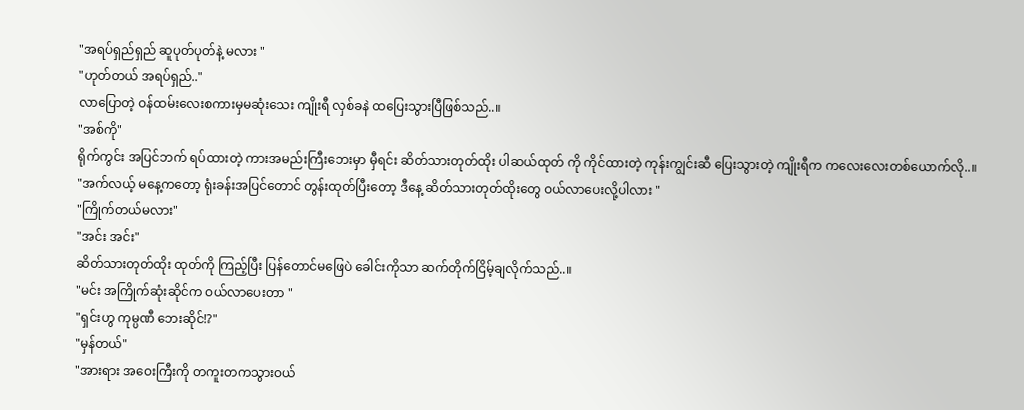"အရပ်ရှည်ရှည် ဆူပုတ်ပုတ်နဲ့ မလား "
"ဟုတ်တယ် အရပ်ရှည်.."
လာပြောတဲ့ ဝန်ထမ်းလေးစကားမှမဆုံးသေး ကျိုးရီ လှစ်ခနဲ ထပြေးသွားပြီဖြစ်သည်..။
"အစ်ကို"
ရိုက်ကွင်း အပြင်ဘက် ရပ်ထားတဲ့ ကားအမည်းကြီးဘေးမှာ မှီရင်း ဆိတ်သားတုတ်ထိုး ပါဆယ်ထုတ် ကို ကိုင်ထားတဲ့ ကုန်းကျွင်းဆီ ပြေးသွားတဲ့ ကျိုးရီက ကလေးလေးတစ်ယောက်လို..။
"အက်လယ့် မနေ့ကတော့ ရုံးခန်းအပြင်တောင် တွန်းထုတ်ပြီးတော့ ဒီနေ့ ဆိတ်သားတုတ်ထိုးတွေ ဝယ်လာပေးလို့ပါလား "
"ကြိုက်တယ်မလား"
"အင်း အင်း"
ဆိတ်သားတုတ်ထိုး ထုတ်ကို ကြည့်ပြီး ပြန်တောင်မဖြေပဲ ခေါင်းကိုသာ ဆက်တိုက်ငြိမ့်ချလိုက်သည်..။
"မင်း အကြိုက်ဆုံးဆိုင်က ဝယ်လာပေးတာ "
"ရှင်းဟွ ကုမ္ပဏီ ဘေးဆိုင်!?"
"မှန်တယ်"
"အားရား အဝေးကြီးကို တကူးတကသွားဝယ်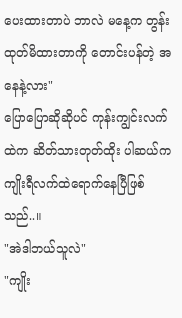ပေးထားတာပဲ ဘာလဲ မနေ့က တွန်းထုတ်မိထားတာကို တောင်းပန်တဲ့ အနေနဲ့လား"
ပြောပြောဆိုဆိုပင် ကုန်းကျွင်းလက်ထဲက ဆိတ်သားတုတ်ထိုး ပါဆယ်က ကျိုးရီလက်ထဲရောက်နေပြီဖြစ်သည်..။
"အဲဒါဘယ်သူလဲ"
"ကျိုး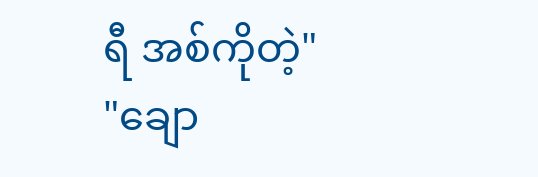ရီ အစ်ကိုတဲ့"
"ချော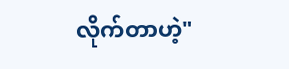လိုက်တာဟဲ့"